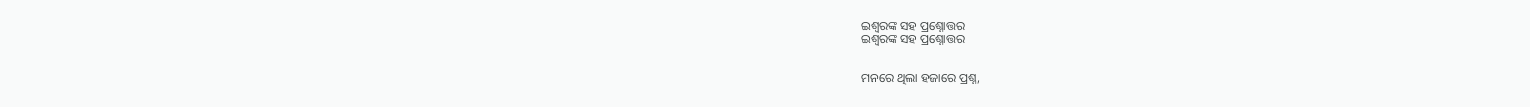ଇଶ୍ବରଙ୍କ ସହ ପ୍ରଶ୍ନୋତ୍ତର
ଇଶ୍ବରଙ୍କ ସହ ପ୍ରଶ୍ନୋତ୍ତର


ମନରେ ଥିଲା ହଜାରେ ପ୍ରଶ୍ନ,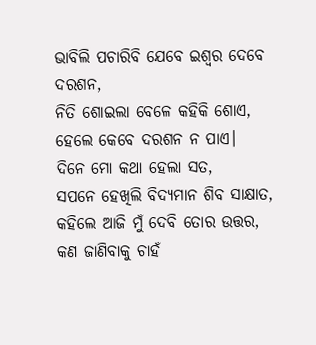ଭାବିଲି ପଚାରିବି ଯେବେ ଇଶ୍ବର ଦେବେ ଦରଶନ,
ନିତି ଶୋଇଲା ବେଳେ କହିକି ଶୋଏ,
ହେଲେ କେବେ ଦରଶନ ନ ପାଏ।
ଦିନେ ମୋ କଥା ହେଲା ସତ,
ସପନେ ହେଖିଲି ବିଦ୍ଯମାନ ଶିବ ସାକ୍ଷାତ,
କହିଲେ ଆଜି ମୁଁ ଦେବି ତୋର ଉତ୍ତର,
କଣ ଜାଣିବାକୁ ଚାହଁ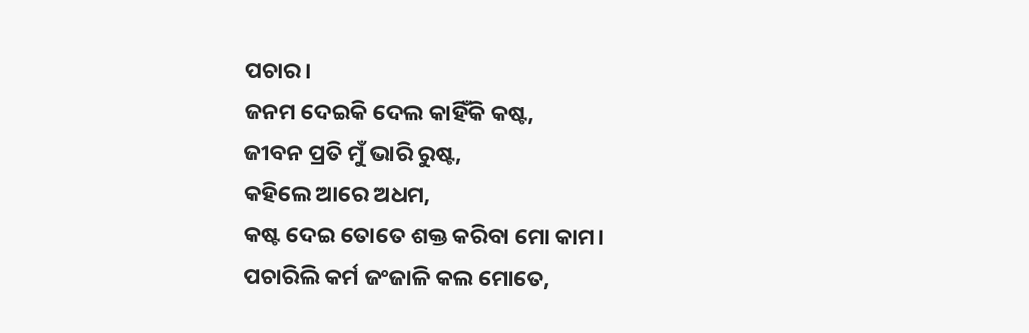ପଚାର।
ଜନମ ଦେଇକି ଦେଲ କାହିଁକି କଷ୍ଟ,
ଜୀବନ ପ୍ରତି ମୁଁ ଭାରି ରୁଷ୍ଟ,
କହିଲେ ଆରେ ଅଧମ,
କଷ୍ଟ ଦେଇ ତୋତେ ଶକ୍ତ କରିବା ମୋ କାମ।
ପଚାରିଲି କର୍ମ ଜଂଜାଳି କଲ ମୋତେ,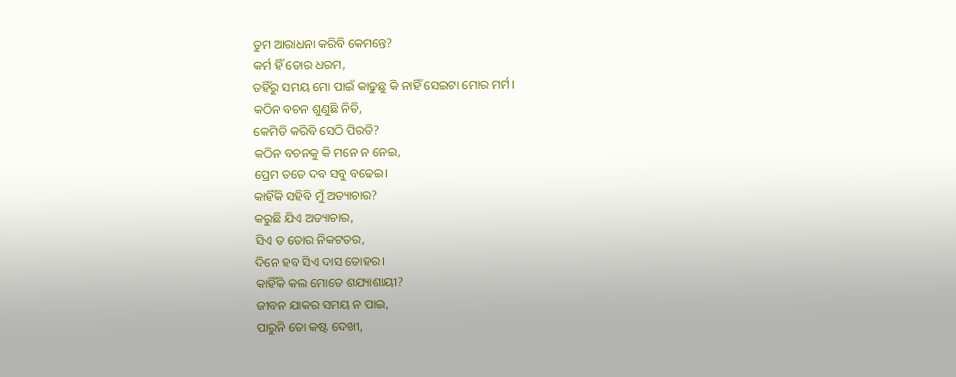ତୁମ ଆରାଧନା କରିବି କେମନ୍ତେ?
କର୍ମ ହିଁ ତୋର ଧରମ,
ତହିଁରୁ ସମୟ ମୋ ପାଇଁ କାଢୁଛୁ କି ନାହିଁ ସେଇଟା ମୋର ମର୍ମ।
କଠିନ ବଚନ ଶୁଣୁଛି ନିତି,
କେମିତି କରିବି ସେଠି ପିରତି?
କଠିନ ବଚନକୁ କି ମନେ ନ ନେଇ,
ପ୍ରେମ ତତେ ଦବ ସବୁ ବଢେଇ।
କାହିଁକି ସହିବି ମୁଁ ଅତ୍ୟାଚାର?
କରୁଛି ଯିଏ ଅତ୍ୟାଚାର,
ସିଏ ତ ତୋର ନିକଟତର,
ଦିନେ ହବ ସିଏ ଦାସ ତୋହର।
କାହିଁକି କଲ ମୋତେ ଶଯ୍ୟାଶାୟୀ?
ଜୀବନ ଯାକର ସମୟ ନ ପାଇ,
ପାରୁନି ତୋ କଷ୍ଟ ଦେଖୀ,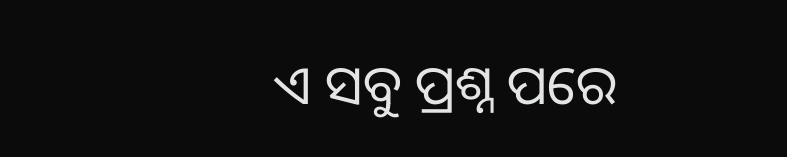ଏ ସବୁ ପ୍ରଶ୍ନ ପରେ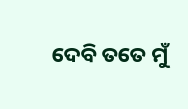ଦେବି ତତେ ମୁଁ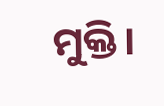ମୁକ୍ତି।